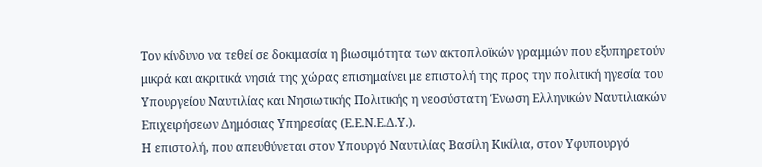Τον κίνδυνο να τεθεί σε δοκιμασία η βιωσιμότητα των ακτοπλοϊκών γραμμών που εξυπηρετούν μικρά και ακριτικά νησιά της χώρας επισημαίνει με επιστολή της προς την πολιτική ηγεσία του Υπουργείου Ναυτιλίας και Νησιωτικής Πολιτικής η νεοσύστατη Ένωση Ελληνικών Ναυτιλιακών Επιχειρήσεων Δημόσιας Υπηρεσίας (Ε.Ε.Ν.Ε.Δ.Υ.).
Η επιστολή, που απευθύνεται στον Υπουργό Ναυτιλίας Βασίλη Κικίλια, στον Υφυπουργό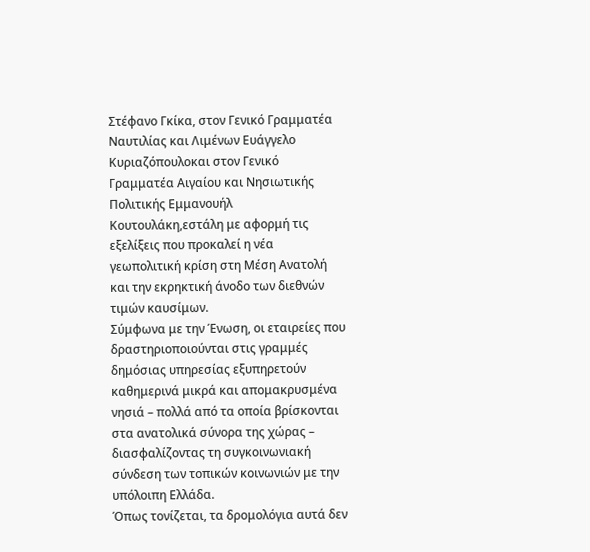Στέφανο Γκίκα, στον Γενικό Γραμματέα Ναυτιλίας και Λιμένων Ευάγγελο Κυριαζόπουλοκαι στον Γενικό Γραμματέα Αιγαίου και Νησιωτικής Πολιτικής Εμμανουήλ Κουτουλάκη,εστάλη με αφορμή τις εξελίξεις που προκαλεί η νέα γεωπολιτική κρίση στη Μέση Ανατολή και την εκρηκτική άνοδο των διεθνών τιμών καυσίμων.
Σύμφωνα με την Ένωση, οι εταιρείες που δραστηριοποιούνται στις γραμμές δημόσιας υπηρεσίας εξυπηρετούν καθημερινά μικρά και απομακρυσμένα νησιά – πολλά από τα οποία βρίσκονται στα ανατολικά σύνορα της χώρας – διασφαλίζοντας τη συγκοινωνιακή σύνδεση των τοπικών κοινωνιών με την υπόλοιπη Ελλάδα.
Όπως τονίζεται, τα δρομολόγια αυτά δεν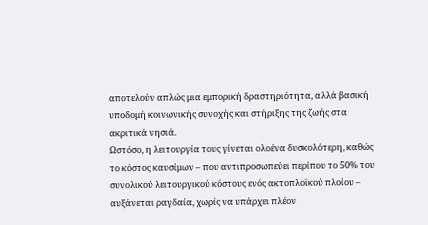αποτελούν απλώς μια εμπορική δραστηριότητα, αλλά βασική υποδομή κοινωνικής συνοχής και στήριξης της ζωής στα ακριτικά νησιά.
Ωστόσο, η λειτουργία τους γίνεται ολοένα δυσκολότερη, καθώς το κόστος καυσίμων – που αντιπροσωπεύει περίπου το 50% του συνολικού λειτουργικού κόστους ενός ακτοπλοϊκού πλοίου – αυξάνεται ραγδαία, χωρίς να υπάρχει πλέον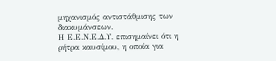μηχανισμός αντιστάθμισης των διακυμάνσεων.
Η Ε.Ε.Ν.Ε.Δ.Υ. επισημαίνει ότι η ρήτρα καυσίμου, η οποία για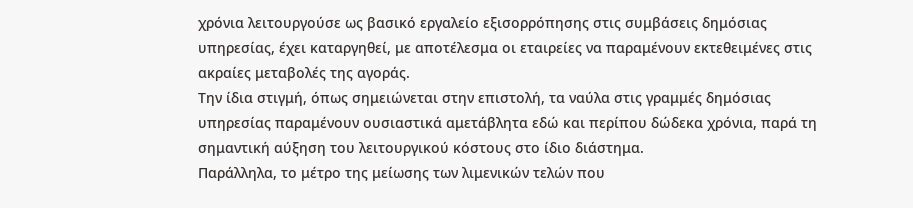χρόνια λειτουργούσε ως βασικό εργαλείο εξισορρόπησης στις συμβάσεις δημόσιας υπηρεσίας, έχει καταργηθεί, με αποτέλεσμα οι εταιρείες να παραμένουν εκτεθειμένες στις ακραίες μεταβολές της αγοράς.
Την ίδια στιγμή, όπως σημειώνεται στην επιστολή, τα ναύλα στις γραμμές δημόσιας υπηρεσίας παραμένουν ουσιαστικά αμετάβλητα εδώ και περίπου δώδεκα χρόνια, παρά τη σημαντική αύξηση του λειτουργικού κόστους στο ίδιο διάστημα.
Παράλληλα, το μέτρο της μείωσης των λιμενικών τελών που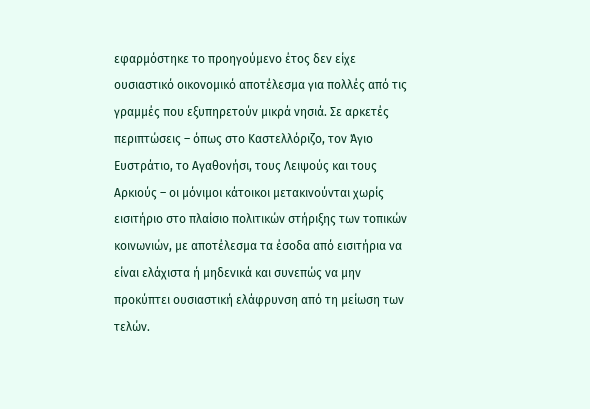εφαρμόστηκε το προηγούμενο έτος δεν είχε ουσιαστικό οικονομικό αποτέλεσμα για πολλές από τις γραμμές που εξυπηρετούν μικρά νησιά. Σε αρκετές περιπτώσεις – όπως στο Καστελλόριζο, τον Άγιο Ευστράτιο, το Αγαθονήσι, τους Λειψούς και τους Αρκιούς – οι μόνιμοι κάτοικοι μετακινούνται χωρίς εισιτήριο στο πλαίσιο πολιτικών στήριξης των τοπικών κοινωνιών, με αποτέλεσμα τα έσοδα από εισιτήρια να είναι ελάχιστα ή μηδενικά και συνεπώς να μην προκύπτει ουσιαστική ελάφρυνση από τη μείωση των τελών.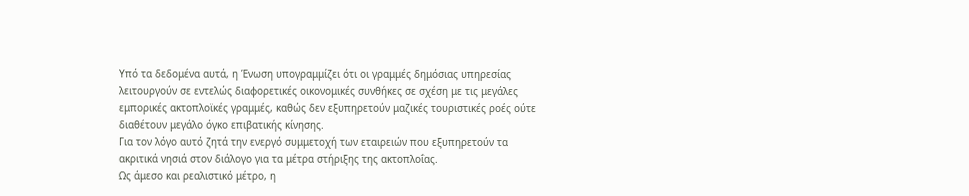Υπό τα δεδομένα αυτά, η Ένωση υπογραμμίζει ότι οι γραμμές δημόσιας υπηρεσίας λειτουργούν σε εντελώς διαφορετικές οικονομικές συνθήκες σε σχέση με τις μεγάλες εμπορικές ακτοπλοϊκές γραμμές, καθώς δεν εξυπηρετούν μαζικές τουριστικές ροές ούτε διαθέτουν μεγάλο όγκο επιβατικής κίνησης.
Για τον λόγο αυτό ζητά την ενεργό συμμετοχή των εταιρειών που εξυπηρετούν τα ακριτικά νησιά στον διάλογο για τα μέτρα στήριξης της ακτοπλοΐας.
Ως άμεσο και ρεαλιστικό μέτρο, η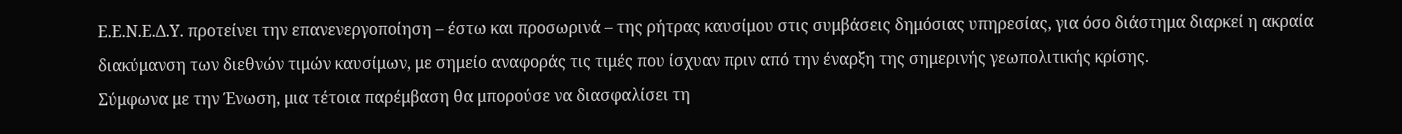Ε.Ε.Ν.Ε.Δ.Υ. προτείνει την επανενεργοποίηση – έστω και προσωρινά – της ρήτρας καυσίμου στις συμβάσεις δημόσιας υπηρεσίας, για όσο διάστημα διαρκεί η ακραία διακύμανση των διεθνών τιμών καυσίμων, με σημείο αναφοράς τις τιμές που ίσχυαν πριν από την έναρξη της σημερινής γεωπολιτικής κρίσης.
Σύμφωνα με την Ένωση, μια τέτοια παρέμβαση θα μπορούσε να διασφαλίσει τη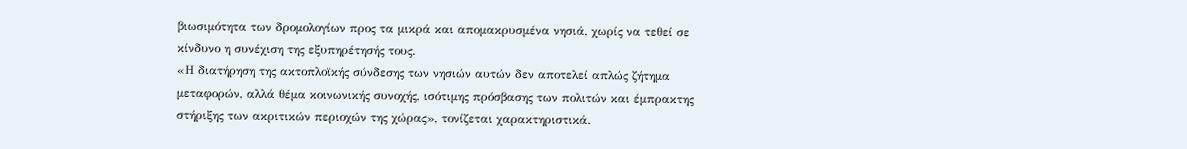βιωσιμότητα των δρομολογίων προς τα μικρά και απομακρυσμένα νησιά, χωρίς να τεθεί σε κίνδυνο η συνέχιση της εξυπηρέτησής τους.
«Η διατήρηση της ακτοπλοϊκής σύνδεσης των νησιών αυτών δεν αποτελεί απλώς ζήτημα μεταφορών, αλλά θέμα κοινωνικής συνοχής, ισότιμης πρόσβασης των πολιτών και έμπρακτης στήριξης των ακριτικών περιοχών της χώρας», τονίζεται χαρακτηριστικά.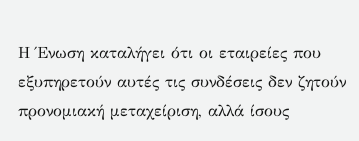Η Ένωση καταλήγει ότι οι εταιρείες που εξυπηρετούν αυτές τις συνδέσεις δεν ζητούν προνομιακή μεταχείριση, αλλά ίσους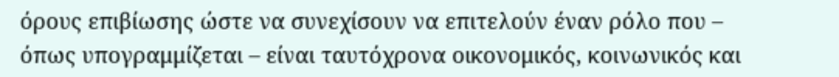όρους επιβίωσης ώστε να συνεχίσουν να επιτελούν έναν ρόλο που – όπως υπογραμμίζεται – είναι ταυτόχρονα οικονομικός, κοινωνικός και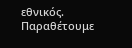εθνικός.
Παραθέτουμε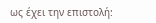ως έχει την επιστολή: